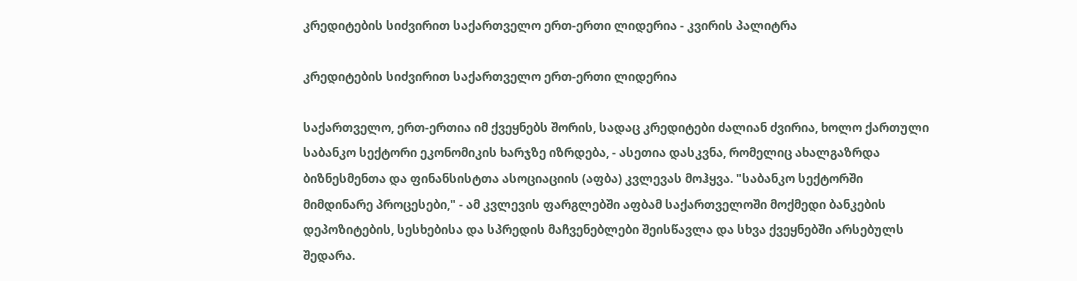კრედიტების სიძვირით საქართველო ერთ-ერთი ლიდერია - კვირის პალიტრა

კრედიტების სიძვირით საქართველო ერთ-ერთი ლიდერია

საქართველო, ერთ-ერთია იმ ქვეყნებს შორის, სადაც კრედიტები ძალიან ძვირია, ხოლო ქართული საბანკო სექტორი ეკონომიკის ხარჯზე იზრდება, - ასეთია დასკვნა, რომელიც ახალგაზრდა ბიზნესმენთა და ფინანსისტთა ასოციაციის (აფბა) კვლევას მოჰყვა. "საბანკო სექტორში მიმდინარე პროცესები," - ამ კვლევის ფარგლებში აფბამ საქართველოში მოქმედი ბანკების დეპოზიტების, სესხებისა და სპრედის მაჩვენებლები შეისწავლა და სხვა ქვეყნებში არსებულს შედარა.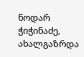ნოდარ ჭიჭინაძე, ახალგაზრდა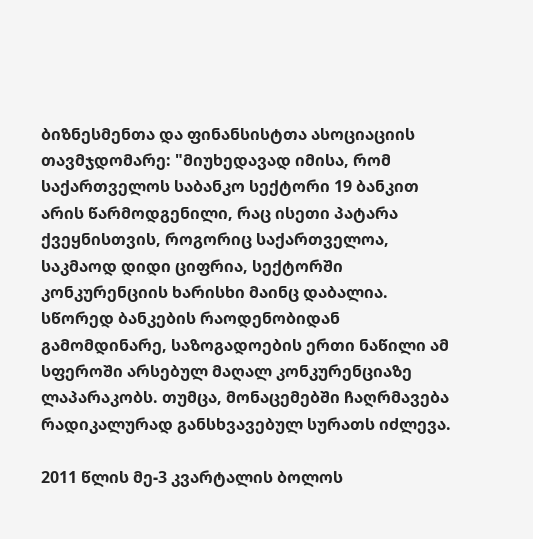ბიზნესმენთა და ფინანსისტთა ასოციაციის თავმჯდომარე: "მიუხედავად იმისა, რომ საქართველოს საბანკო სექტორი 19 ბანკით არის წარმოდგენილი, რაც ისეთი პატარა ქვეყნისთვის, როგორიც საქართველოა, საკმაოდ დიდი ციფრია, სექტორში კონკურენციის ხარისხი მაინც დაბალია. სწორედ ბანკების რაოდენობიდან გამომდინარე, საზოგადოების ერთი ნაწილი ამ სფეროში არსებულ მაღალ კონკურენციაზე ლაპარაკობს. თუმცა, მონაცემებში ჩაღრმავება რადიკალურად განსხვავებულ სურათს იძლევა.

2011 წლის მე-3 კვარტალის ბოლოს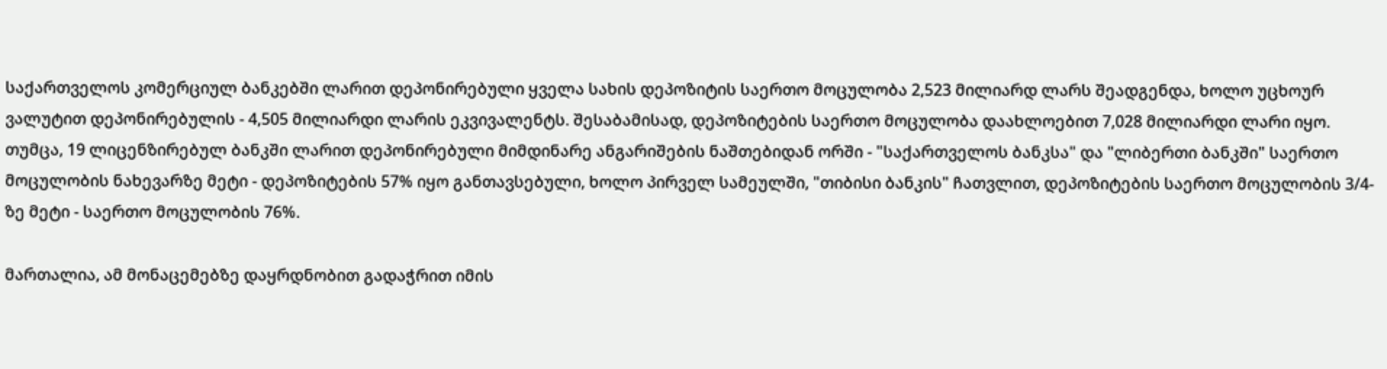საქართველოს კომერციულ ბანკებში ლარით დეპონირებული ყველა სახის დეპოზიტის საერთო მოცულობა 2,523 მილიარდ ლარს შეადგენდა, ხოლო უცხოურ ვალუტით დეპონირებულის - 4,505 მილიარდი ლარის ეკვივალენტს. შესაბამისად, დეპოზიტების საერთო მოცულობა დაახლოებით 7,028 მილიარდი ლარი იყო. თუმცა, 19 ლიცენზირებულ ბანკში ლარით დეპონირებული მიმდინარე ანგარიშების ნაშთებიდან ორში - "საქართველოს ბანკსა" და "ლიბერთი ბანკში" საერთო მოცულობის ნახევარზე მეტი - დეპოზიტების 57% იყო განთავსებული, ხოლო პირველ სამეულში, "თიბისი ბანკის" ჩათვლით, დეპოზიტების საერთო მოცულობის 3/4-ზე მეტი - საერთო მოცულობის 76%.

მართალია, ამ მონაცემებზე დაყრდნობით გადაჭრით იმის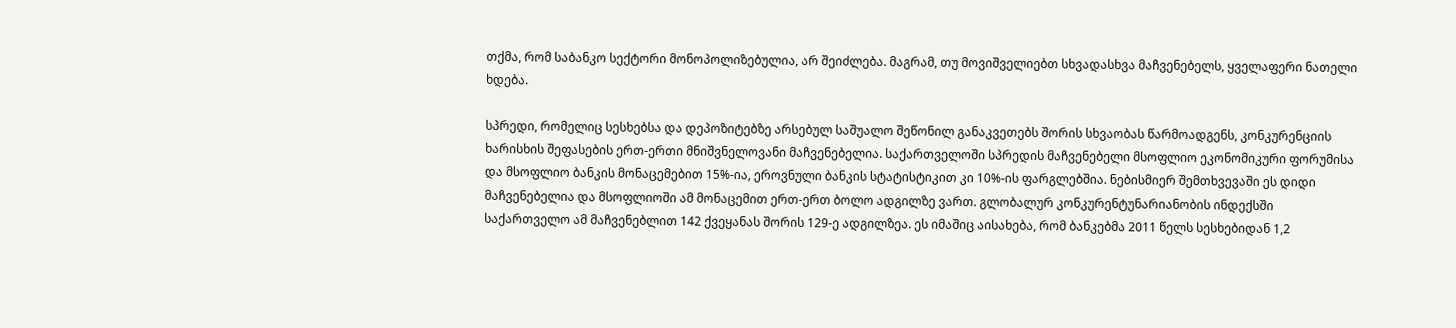თქმა, რომ საბანკო სექტორი მონოპოლიზებულია, არ შეიძლება. მაგრამ, თუ მოვიშველიებთ სხვადასხვა მაჩვენებელს, ყველაფერი ნათელი ხდება.

სპრედი, რომელიც სესხებსა და დეპოზიტებზე არსებულ საშუალო შეწონილ განაკვეთებს შორის სხვაობას წარმოადგენს, კონკურენციის ხარისხის შეფასების ერთ-ერთი მნიშვნელოვანი მაჩვენებელია. საქართველოში სპრედის მაჩვენებელი მსოფლიო ეკონომიკური ფორუმისა და მსოფლიო ბანკის მონაცემებით 15%-ია, ეროვნული ბანკის სტატისტიკით კი 10%-ის ფარგლებშია. ნებისმიერ შემთხვევაში ეს დიდი მაჩვენებელია და მსოფლიოში ამ მონაცემით ერთ-ერთ ბოლო ადგილზე ვართ. გლობალურ კონკურენტუნარიანობის ინდექსში საქართველო ამ მაჩვენებლით 142 ქვეყანას შორის 129-ე ადგილზეა. ეს იმაშიც აისახება, რომ ბანკებმა 2011 წელს სესხებიდან 1,2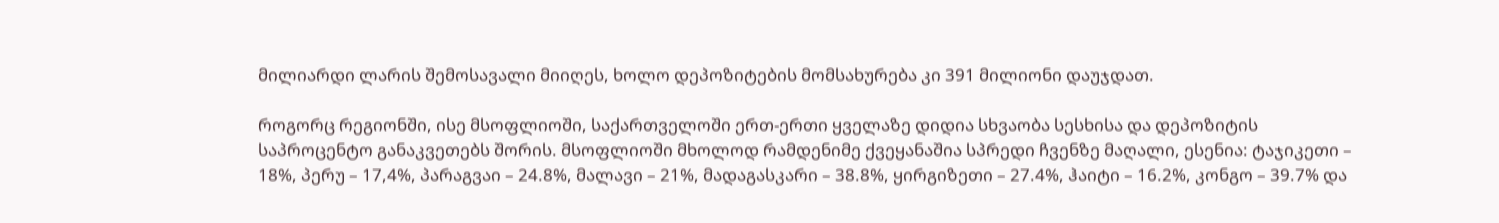მილიარდი ლარის შემოსავალი მიიღეს, ხოლო დეპოზიტების მომსახურება კი 391 მილიონი დაუჯდათ.

როგორც რეგიონში, ისე მსოფლიოში, საქართველოში ერთ-ერთი ყველაზე დიდია სხვაობა სესხისა და დეპოზიტის საპროცენტო განაკვეთებს შორის. მსოფლიოში მხოლოდ რამდენიმე ქვეყანაშია სპრედი ჩვენზე მაღალი, ესენია: ტაჯიკეთი – 18%, პერუ – 17,4%, პარაგვაი – 24.8%, მალავი – 21%, მადაგასკარი – 38.8%, ყირგიზეთი – 27.4%, ჰაიტი – 16.2%, კონგო – 39.7% და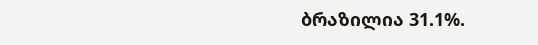ბრაზილია 31.1%.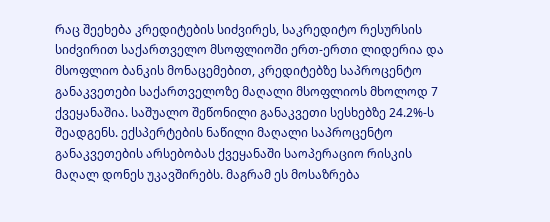რაც შეეხება კრედიტების სიძვირეს, საკრედიტო რესურსის სიძვირით საქართველო მსოფლიოში ერთ-ერთი ლიდერია და მსოფლიო ბანკის მონაცემებით, კრედიტებზე საპროცენტო განაკვეთები საქართველოზე მაღალი მსოფლიოს მხოლოდ 7 ქვეყანაშია. საშუალო შეწონილი განაკვეთი სესხებზე 24.2%-ს შეადგენს. ექსპერტების ნაწილი მაღალი საპროცენტო განაკვეთების არსებობას ქვეყანაში საოპერაციო რისკის მაღალ დონეს უკავშირებს. მაგრამ ეს მოსაზრება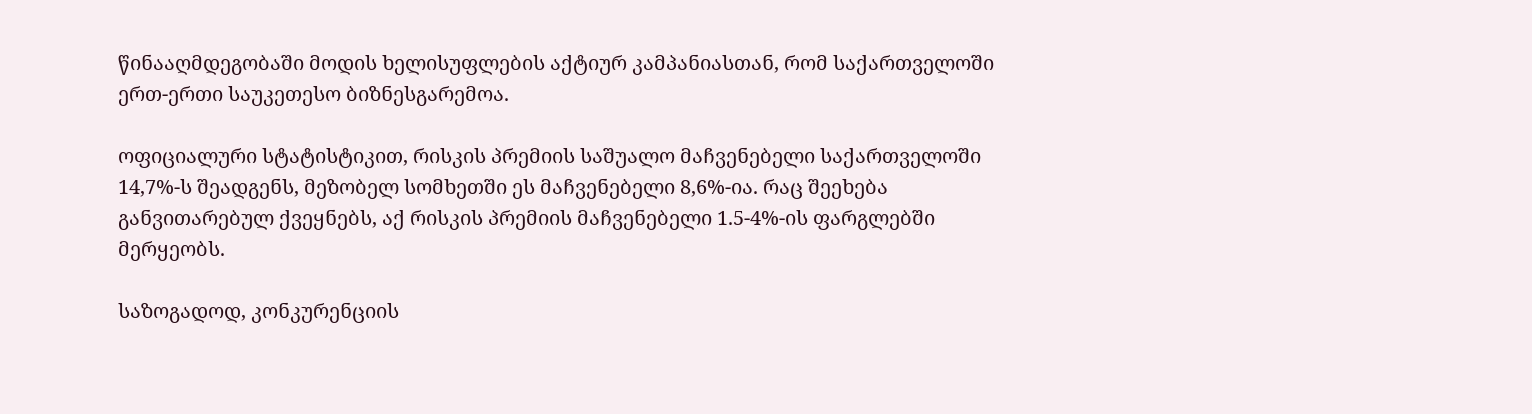წინააღმდეგობაში მოდის ხელისუფლების აქტიურ კამპანიასთან, რომ საქართველოში ერთ-ერთი საუკეთესო ბიზნესგარემოა.

ოფიციალური სტატისტიკით, რისკის პრემიის საშუალო მაჩვენებელი საქართველოში 14,7%-ს შეადგენს, მეზობელ სომხეთში ეს მაჩვენებელი 8,6%-ია. რაც შეეხება განვითარებულ ქვეყნებს, აქ რისკის პრემიის მაჩვენებელი 1.5-4%-ის ფარგლებში მერყეობს.

საზოგადოდ, კონკურენციის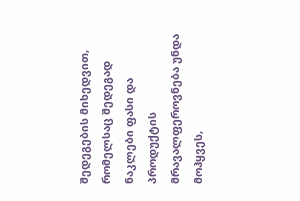შედეგების მიხედვით, რომელსაც შედეგად ნაკლები ფასი და პროდუქტის მრავალფეროვნება უნდა მოჰყვეს,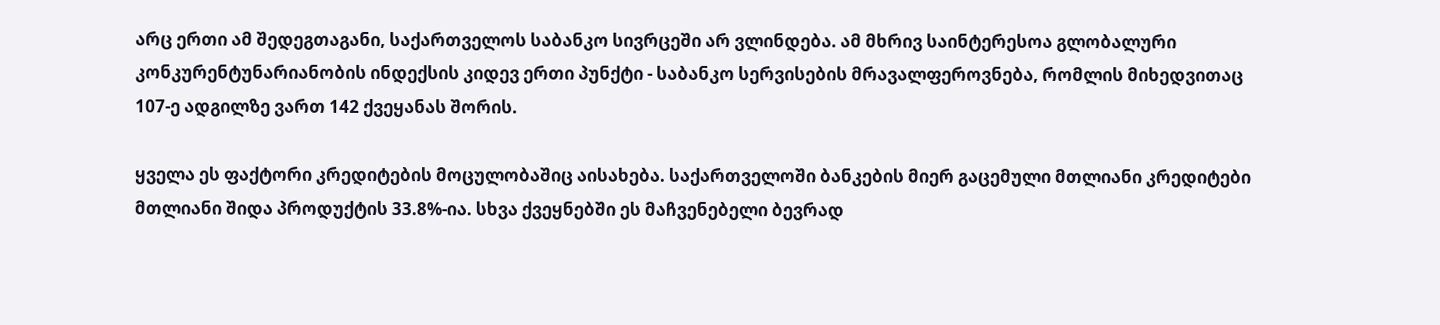არც ერთი ამ შედეგთაგანი, საქართველოს საბანკო სივრცეში არ ვლინდება. ამ მხრივ საინტერესოა გლობალური კონკურენტუნარიანობის ინდექსის კიდევ ერთი პუნქტი - საბანკო სერვისების მრავალფეროვნება, რომლის მიხედვითაც 107-ე ადგილზე ვართ 142 ქვეყანას შორის.

ყველა ეს ფაქტორი კრედიტების მოცულობაშიც აისახება. საქართველოში ბანკების მიერ გაცემული მთლიანი კრედიტები მთლიანი შიდა პროდუქტის 33.8%-ია. სხვა ქვეყნებში ეს მაჩვენებელი ბევრად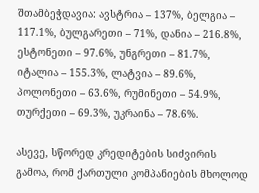შთამბეჭდავია: ავსტრია – 137%, ბელგია – 117.1%, ბულგარეთი – 71%, დანია – 216.8%, ესტონეთი – 97.6%, უნგრეთი – 81.7%, იტალია – 155.3%, ლატვია – 89.6%, პოლონეთი – 63.6%, რუმინეთი – 54.9%, თურქეთი – 69.3%, უკრაინა – 78.6%.

ასევე, სწორედ კრედიტების სიძვირის გამოა, რომ ქართული კომპანიების მხოლოდ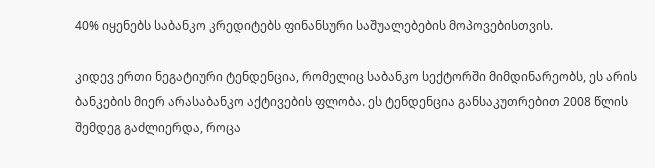40% იყენებს საბანკო კრედიტებს ფინანსური საშუალებების მოპოვებისთვის.

კიდევ ერთი ნეგატიური ტენდენცია, რომელიც საბანკო სექტორში მიმდინარეობს, ეს არის ბანკების მიერ არასაბანკო აქტივების ფლობა. ეს ტენდენცია განსაკუთრებით 2008 წლის შემდეგ გაძლიერდა, როცა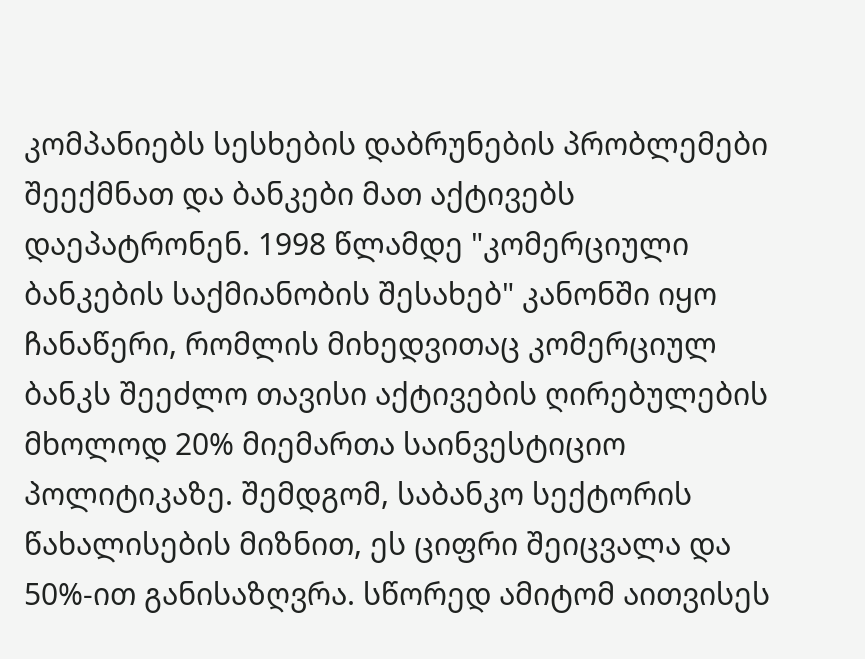კომპანიებს სესხების დაბრუნების პრობლემები შეექმნათ და ბანკები მათ აქტივებს დაეპატრონენ. 1998 წლამდე "კომერციული ბანკების საქმიანობის შესახებ" კანონში იყო ჩანაწერი, რომლის მიხედვითაც კომერციულ ბანკს შეეძლო თავისი აქტივების ღირებულების მხოლოდ 20% მიემართა საინვესტიციო პოლიტიკაზე. შემდგომ, საბანკო სექტორის წახალისების მიზნით, ეს ციფრი შეიცვალა და 50%-ით განისაზღვრა. სწორედ ამიტომ აითვისეს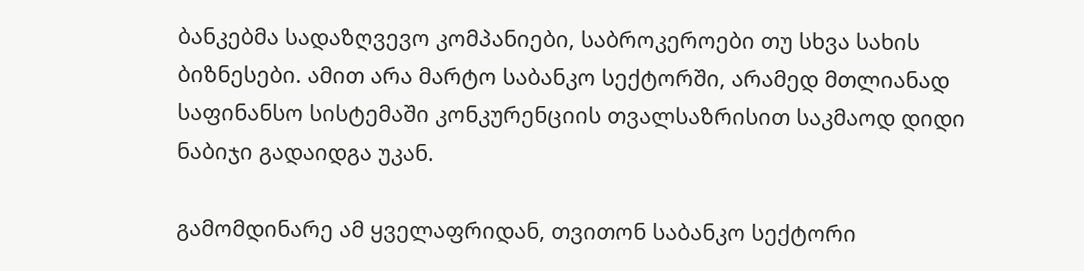ბანკებმა სადაზღვევო კომპანიები, საბროკეროები თუ სხვა სახის ბიზნესები. ამით არა მარტო საბანკო სექტორში, არამედ მთლიანად საფინანსო სისტემაში კონკურენციის თვალსაზრისით საკმაოდ დიდი ნაბიჯი გადაიდგა უკან.

გამომდინარე ამ ყველაფრიდან, თვითონ საბანკო სექტორი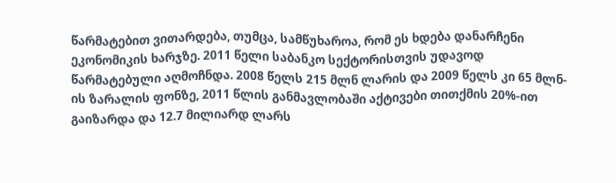წარმატებით ვითარდება, თუმცა, სამწუხაროა, რომ ეს ხდება დანარჩენი ეკონომიკის ხარჯზე. 2011 წელი საბანკო სექტორისთვის უდავოდ წარმატებული აღმოჩნდა. 2008 წელს 215 მლნ ლარის და 2009 წელს კი 65 მლნ-ის ზარალის ფონზე, 2011 წლის განმავლობაში აქტივები თითქმის 20%-ით გაიზარდა და 12.7 მილიარდ ლარს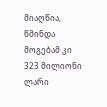მიაღწია, წმინდა მოგებამ კი 323 მილიონი ლარი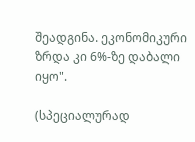შეადგინა. ეკონომიკური ზრდა კი 6%-ზე დაბალი იყო".

(სპეციალურად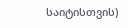საიტისთვის)